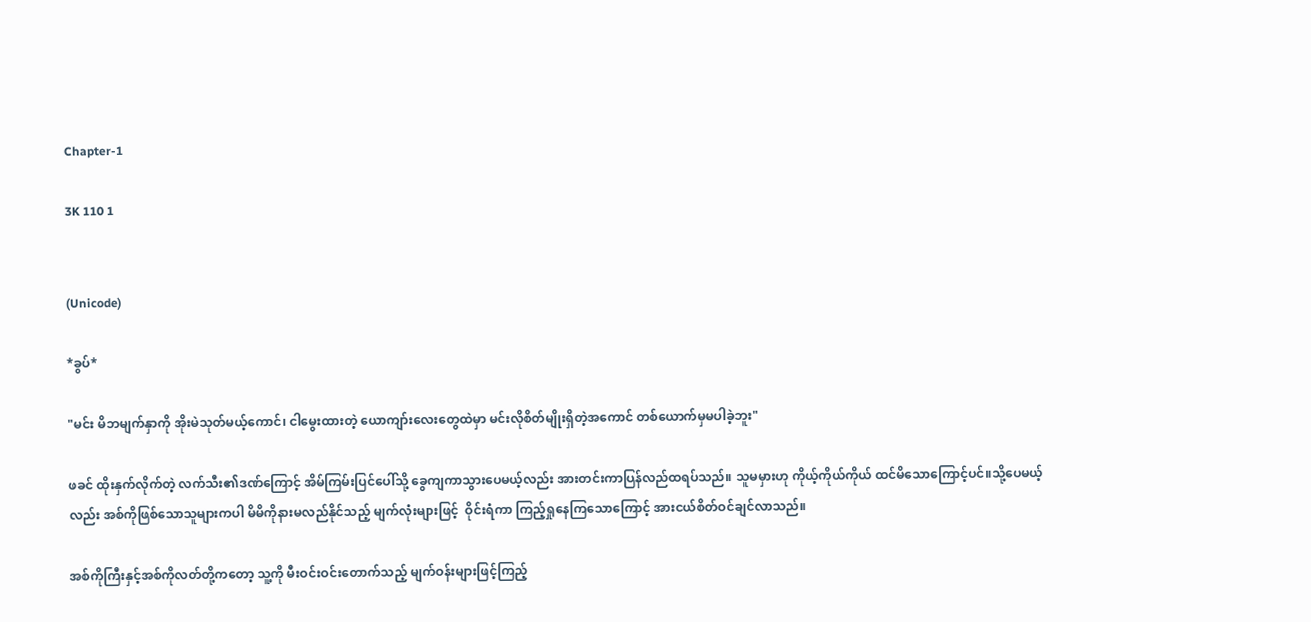Chapter-1

3K 110 1


(Unicode)

*ခွပ်*

"မင်း မိဘမျက်နှာကို အိုးမဲသုတ်မယ့်ကောင်၊ ငါမွေးထားတဲ့ ယောကျာ်းလေးတွေထဲမှာ မင်းလိုစိတ်မျိုးရှိတဲ့အကောင် တစ်ယောက်မှမပါခဲ့ဘူး"

ဖခင် ထိုးနှက်လိုက်တဲ့ လက်သီး၏ဒဏ်ကြောင့် အိမ်ကြမ်းပြင်ပေါ်သို့ ခွေကျကာသွားပေမယ့်လည်း အားတင်းကာပြန်လည်ထရပ်သည်။ သူမမှားဟု ကိုယ့်ကိုယ်ကိုယ် ထင်မိ‌သောကြောင့်ပင်။သို့ပေမယ့်လည်း အစ်ကိုဖြစ်သောသူများကပါ မိမိကိုနားမလည်နိုင်သည့် မျက်လုံးများဖြင့်  ဝိုင်းရံကာ ကြည့်ရှုနေကြသောကြောင့် အားငယ်စိတ်ဝင်ချင်လာသည်။

အစ်ကိုကြီးနှင့်အစ်ကိုလတ်တို့ကတော့ သူ့ကို မီးဝင်းဝင်းတောက်သည့် မျက်ဝန်းများဖြင့်ကြည့်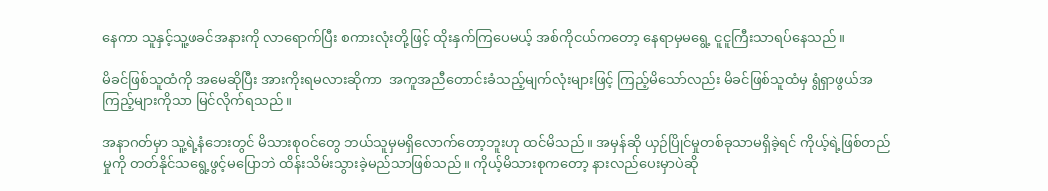နေကာ သူနှင့်သူ့ဖခင်အနားကို လာ‌ရောက်ပြီး စကားလုံးတို့ဖြင့် ထိုးနှက်ကြပေမယ့် အစ်ကိုငယ်ကတော့ နေရာမှမရွေ့ ငူငူကြီးသာရပ်နေသည်။

မိခင်ဖြစ်သူထံကို အမေဆိုပြီး အားကိုးရမလားဆိုကာ  အကူအညီတောင်းခံသည့်မျက်လုံးများဖြင့် ကြည့်မိသော်လည်း မိခင်ဖြစ်သူထံမှ ရွံရှာဖွယ်အကြည့်များကိုသာ မြင်လိုက်ရသည်။

အနာဂတ်မှာ သူ့ရဲ့နံဘေးတွင် မိသားစုဝင်တွေ ဘယ်သူမှမရှိလောက်တော့ဘူးဟု ထင်မိသည်။ အမှန်ဆို ယှဉ်ပြိုင်မှုတစ်ခုသာမရှိခဲ့ရင် ကိုယ့်ရဲ့ဖြစ်တည်မှုကို တတ်နိုင်သရွေ့ဖွင့်မပြောဘဲ ထိန်းသိမ်းသွားခဲ့မည်သာဖြစ်သည်။ ကိုယ့်မိသားစုကတော့ နားလည်ပေးမှာပဲဆို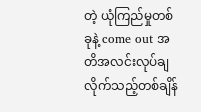တဲ့ ယုံကြည်မှုတစ်ခုနဲ့ come out အတိအလင်းလုပ်ချလိုက်သည့်တစ်ချိန်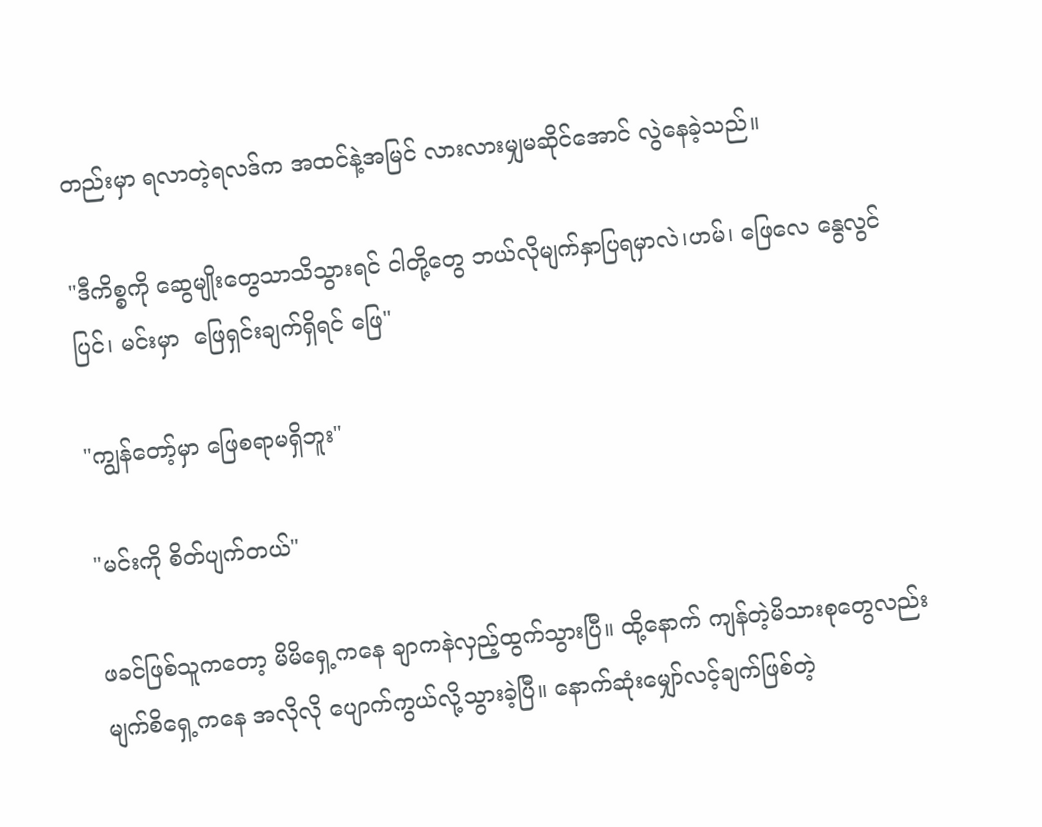တည်းမှာ ရလာတဲ့ရလဒ်က အထင်နဲ့အမြင် လားလားမျှမဆိုင်အောင် လွဲနေခဲ့သည်။

"ဒီကိစ္စကို ဆွေမျိုးတွေသာသိသွားရင် ငါတို့တွေ ဘယ်လိုမျက်နှာပြရမှာလဲ၊ဟမ်၊ ဖြေလေ နွေလွင်ပြင်၊ မင်းမှာ  ဖြေရှင်းချက်ရှိရင် ဖြေ"

"ကျွန်တော့်မှာ ဖြေစရာမရှိဘူး"

"မင်းကို စိတ်ပျက်တယ်"

ဖခင်ဖြစ်သူကတော့ မိမိရှေ့ကနေ ချာကနဲလှည့်ထွက်သွားပြီ။ ထို့‌နောက် ကျန်တဲ့မိသားစုတွေလည်း မျက်စိရှေ့ကနေ အလိုလို ပျောက်ကွယ်လို့သွားခဲ့ပြီ။ နောက်ဆုံးမျှော်လင့်ချက်ဖြစ်တဲ့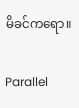မိခင်ကရော။

Parallel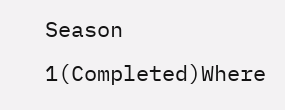Season 1(Completed)Where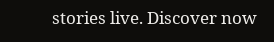stories live. Discover now